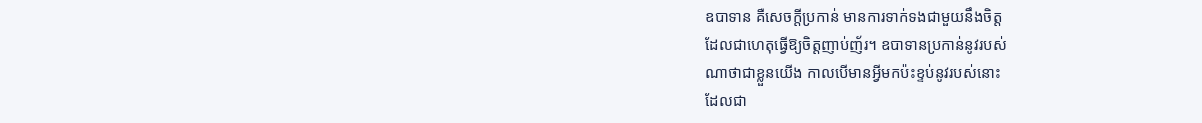ឧបាទាន គឺសេចក្ដីប្រកាន់ មានការទាក់ទងជាមួយនឹងចិត្ត
ដែលជាហេតុធើ្វឱ្យចិត្តញាប់ញ័រ។ ឧបាទានប្រកាន់នូវរបស់
ណាថាជាខ្លួនយើង កាលបើមានអ្វីមកប៉ះខ្ទប់នូវរបស់នោះ
ដែលជា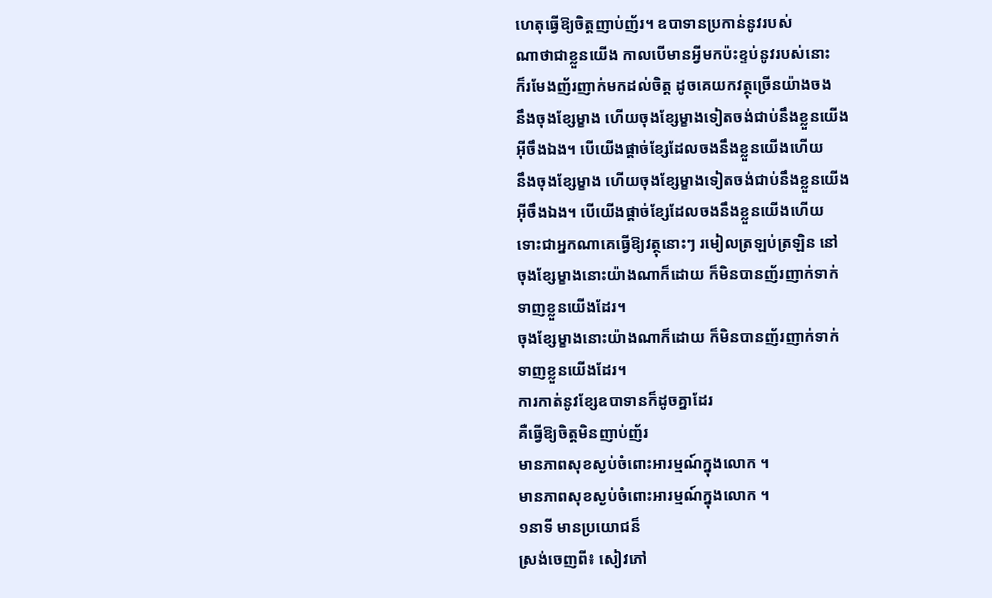ហេតុធើ្វឱ្យចិត្តញាប់ញ័រ។ ឧបាទានប្រកាន់នូវរបស់
ណាថាជាខ្លួនយើង កាលបើមានអ្វីមកប៉ះខ្ទប់នូវរបស់នោះ
ក៏រមែងញ័រញាក់មកដល់ចិត្ត ដូចគេយកវត្ថុច្រើនយ៉ាងចង
នឹងចុងខ្សែម្ខាង ហើយចុងខ្សែម្ខាងទៀតចង់ជាប់នឹងខ្លួនយើង
អ៊ីចឹងឯង។ បើយើងផ្ដាច់ខ្សែដែលចងនឹងខ្លួនយើងហើយ
នឹងចុងខ្សែម្ខាង ហើយចុងខ្សែម្ខាងទៀតចង់ជាប់នឹងខ្លួនយើង
អ៊ីចឹងឯង។ បើយើងផ្ដាច់ខ្សែដែលចងនឹងខ្លួនយើងហើយ
ទោះជាអ្នកណាគេធើ្វឱ្យវត្ថុនោះៗ រមៀលត្រឡប់ត្រឡិន នៅ
ចុងខ្សែម្ខាងនោះយ៉ាងណាក៏ដោយ ក៏មិនបានញ័រញាក់ទាក់
ទាញខ្លួនយើងដែរ។
ចុងខ្សែម្ខាងនោះយ៉ាងណាក៏ដោយ ក៏មិនបានញ័រញាក់ទាក់
ទាញខ្លួនយើងដែរ។
ការកាត់នូវខ្សែឧបាទានក៏ដូចគ្នាដែរ
គឺធើ្វឱ្យចិត្តមិនញាប់ញ័រ
មានភាពសុខស្ងប់ចំពោះអារម្មណ៍ក្នុងលោក ។
មានភាពសុខស្ងប់ចំពោះអារម្មណ៍ក្នុងលោក ។
១នាទី មានប្រយោជន៏
ស្រង់ចេញពី៖ សៀវភៅ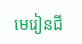មេរៀនជី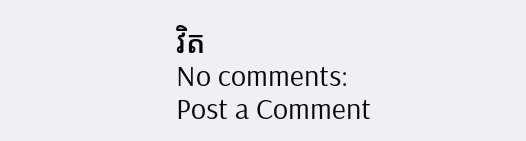វិត
No comments:
Post a Comment